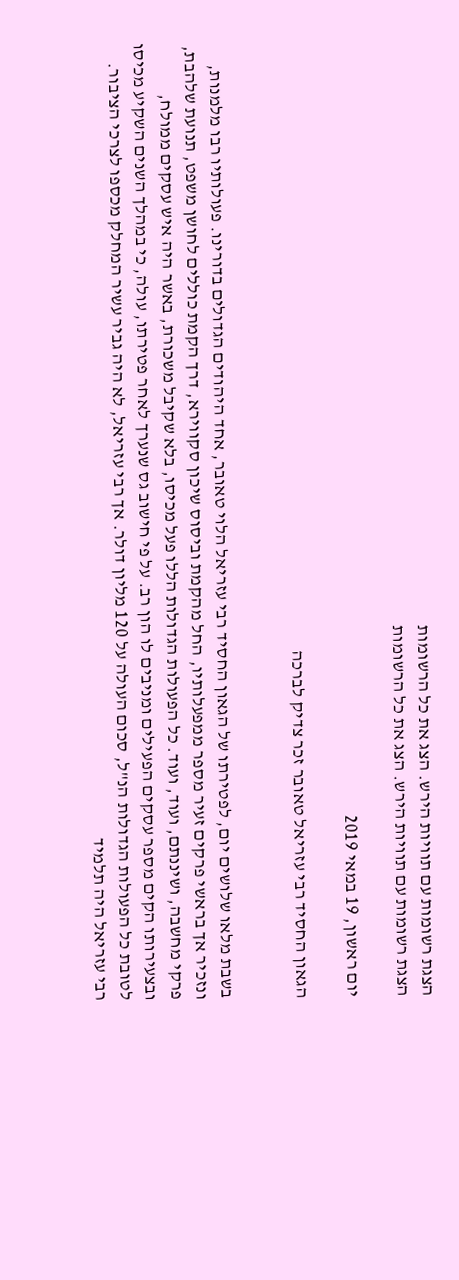הצגת רשומות עם תוויות הירש. הצג את כל הרשומות
הצגת רשומות עם תוויות הירש. הצג את כל הרשומות

יום ראשון, 19 במאי 2019

הגאון החסיד רבי עזריאל טאובר זכר צדיק לברכה


בשבת מלאו שלושים יום, לפטירתו של הגאון החסיד רבי עזריאל הלוי טאובר, אחד היהודים הגדולים בדורינו. פעולותיו רבו מלמנות, ונזכיר אך בראשי פרקים זעיר מספר ממפעלותיו, החל מהקמת וביסוס שיכון סקווירא, דרך הקמת כוללים לחושן משפט, תנועת שלהבת, פרקי מחשבה, ושיננתם, ועוד, ועוד. כל הפעולות הגדולות הללו פעל מכיסו, בלא שקיבל משכורת, באשר היה איש עסקים ממולח, ובצעירותו הקים מספר עסקים הפעילים ומניבים לו הון רב. על פי חישוב גס שנערך לאחר פטירתו, עולה, כי במהלך השנים השקיע מכיסו לטובת כל הפעולות הגדולות הנ"ל, סכום העולה על 120 מליון דולר. אך רבי עזריאל, לא היה גביר עשיר המחלק מכספו לצרכי הציבור. רבי עזריאל היה תלמיד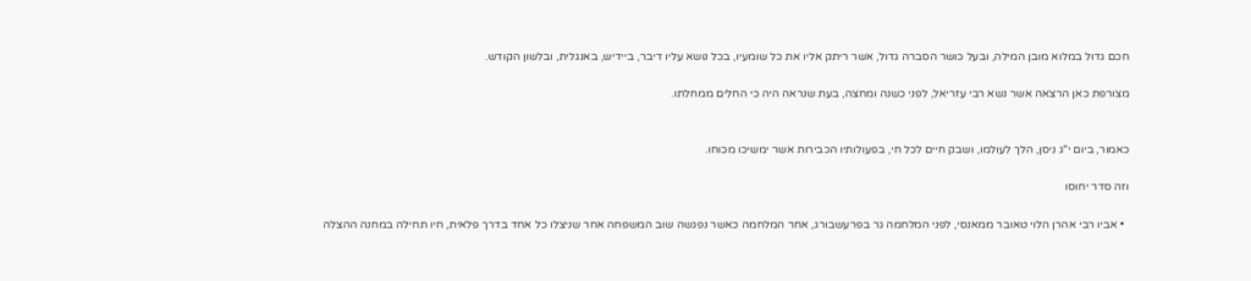חכם גדול במלוא מובן המילה, ובעל כושר הסברה גדול, אשר ריתק אליו את כל שומעיו, בכל נושא עליו דיבר, ביידיש, באנגלית, ובלשון הקודש.

מצורפת כאן הרצאה אשר נשא רבי עזריאל, לפני כשנה ומחצה, בעת שנראה היה כי החלים ממחלתו.


כאמור, ביום י"ג ניסן, הלך לעולמו, ושבק חיים לכל חי, בפעולותיו הכבירות אשר ימשיכו מכוחו.

וזה סדר יחוסו

  • אביו רבי אהרן הלוי טאובר ממאנסי, לפני המלחמה גר בפרעשבורג, אחר המלחמה כאשר נפגשה שוב המשפחה אחר שניצלו כל אחד בדרך פלאית, חיו תחילה במחנה ההצלה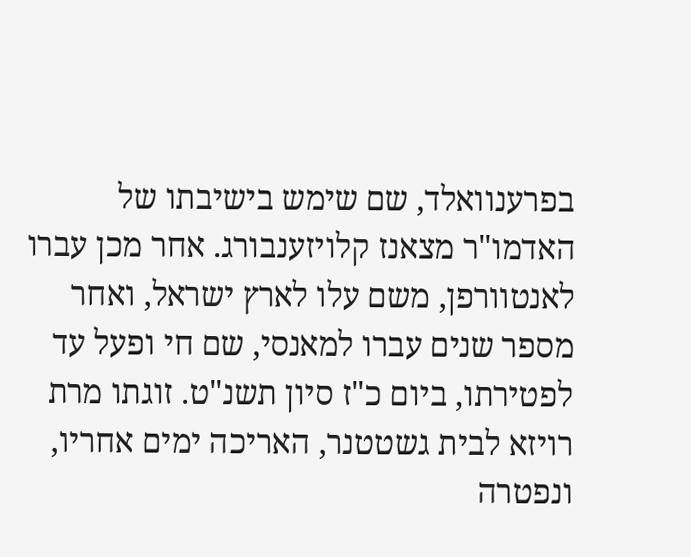בפרענוואלד, שם שימש בישיבתו של האדמו"ר מצאנז קלויזענבורג. אחר מכן עברו לאנטוורפן, משם עלו לארץ ישראל, ואחר מספר שנים עברו למאנסי, שם חי ופעל עד לפטירתו, ביום כ"ז סיון תשנ"ט. זוגתו מרת רויזא לבית גשטטנר, האריכה ימים אחריו, ונפטרה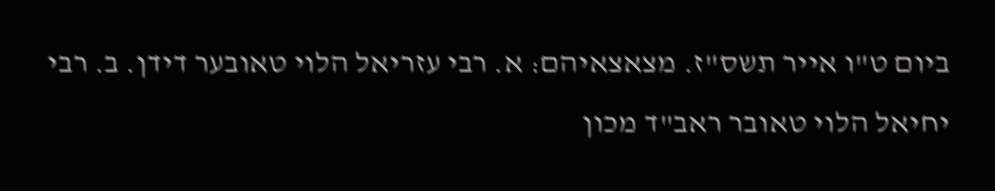ביום ט"ו אייר תשס"ז. מצאצאיהם: א. רבי עזריאל הלוי טאובער דידן. ב. רבי יחיאל הלוי טאובר ראב"ד מכון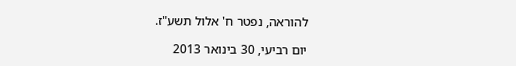להוראה, נפטר ח' אלול תשע"ז.

יום רביעי, 30 בינואר 2013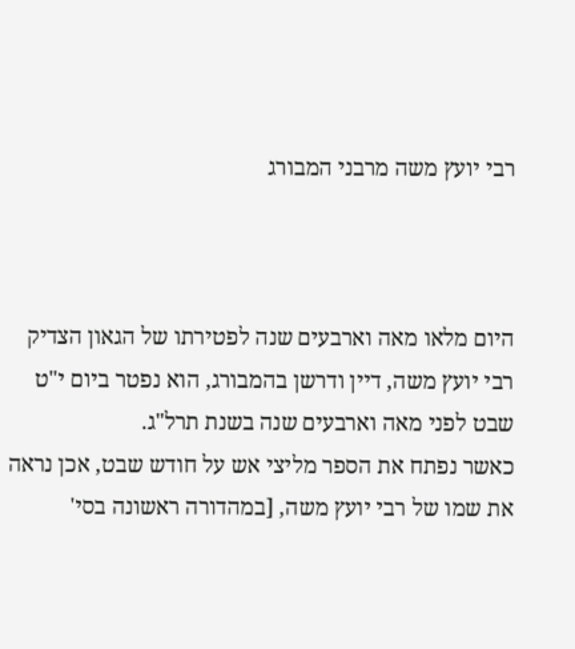רבי יועץ משה מרבני המבורג



היום מלאו מאה וארבעים שנה לפטירתו של הגאון הצדיק רבי יועץ משה, דיין ודרשן בהמבורג, הוא נפטר ביום י"ט שבט לפני מאה וארבעים שנה בשנת תרל"ג.
כאשר נפתח את הספר מליצי אש על חודש שבט, אכן נראה את שמו של רבי יועץ משה, [במהדורה ראשונה בסי'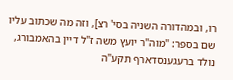רו, ובמהדורה השניה בסי' רצ], וזה מה שכתוב עליו שם בספר: "מוה"ר יועץ משה ז"ל דיין בהאמבורג, נולד ברעגענסדארף תקע"ה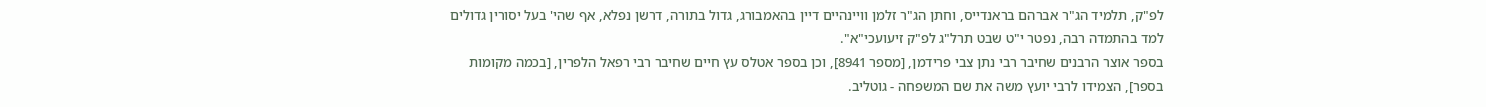לפ"ק, תלמיד הג"ר אברהם בראנדייס, וחתן הג"ר זלמן וויינהיים דיין בהאמבורג, גדול בתורה, דרשן נפלא, אף שהי' בעל יסורין גדולים למד בהתמדה רבה, נפטר י"ט שבט תרל"ג לפ"ק זיעועכי"א".
בספר אוצר הרבנים שחיבר רבי נתן צבי פרידמן, [מספר 8941], וכן בספר אטלס עץ חיים שחיבר רבי רפאל הלפרין, [בכמה מקומות בספר], הצמידו לרבי יועץ משה את שם המשפחה - גוטליב.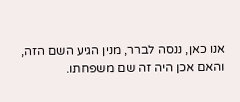אנו כאן, ננסה לברר, מנין הגיע השם הזה, והאם אכן היה זה שם משפחתו.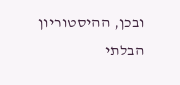ובכן, ההיסטוריון הבלתי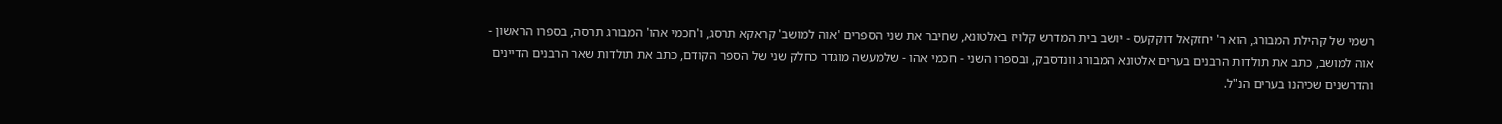רשמי של קהילת המבורג, הוא ר' יחזקאל דוקקעס - יושב בית המדרש קלויז באלטונא, שחיבר את שני הספרים 'אוה למושב' קראקא תרסג, ו'חכמי אהו' המבורג תרסה, בספרו הראשון - אוה למושב, כתב את תולדות הרבנים בערים אלטונא המבורג וונדסבק, ובספרו השני - חכמי אהו - שלמעשה מוגדר כחלק שני של הספר הקודם, כתב את תולדות שאר הרבנים הדיינים והדרשנים שכיהנו בערים הנ"ל.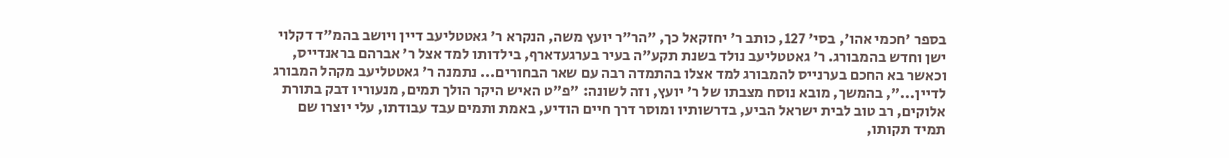בספר 'חכמי אהו', בסי' 127, כותב ר' יחזקאל כך, "הר"ר יועץ משה, הנקרא ר' גאטטליעב דיין ויושב בהמ"ד דקלוי ישן וחדש בהמבורג. ר' גאטטליעב נולד בשנת תקע"ה בעיר בערגעדארף, בילדותו למד אצל ר' אברהם בראנדייס, וכאשר בא החכם בערנייס להמבורג למד אצלו בהתמדה רבה עם שאר הבחורים... נתמנה ר' גאטטליעב מקהל המבורג לדיין...", בהמשך, מובא נוסח מצבתו של ר' יועץ, וזה לשונה: "פ"ט האיש היקר הולך תמים, מנעוריו דבק בתורת אלוקים, רב טוב לבית ישראל הביע, בדרשותיו ומוסר דרך חיים הודיע, באמת ותמים עבד עבודתו, עלי יוצרו שם תמיד תקותו,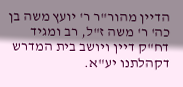הדיין מהור"ר ר' יועץ משה בן כה' ר' משה ז"ל, רב ומגיד דח"ק דיין ויושב בית המדרש דקהלתנו יע"א.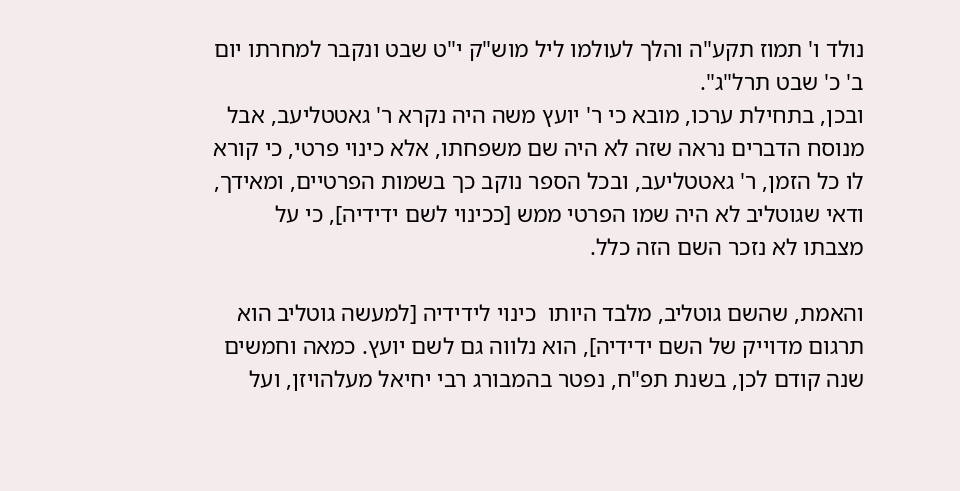נולד ו' תמוז תקע"ה והלך לעולמו ליל מוש"ק י"ט שבט ונקבר למחרתו יום ב' כ' שבט תרל"ג".
ובכן, בתחילת ערכו, מובא כי ר' יועץ משה היה נקרא ר' גאטטליעב, אבל מנוסח הדברים נראה שזה לא היה שם משפחתו, אלא כינוי פרטי, כי קורא לו כל הזמן, ר' גאטטליעב, ובכל הספר נוקב כך בשמות הפרטיים, ומאידך, ודאי שגוטליב לא היה שמו הפרטי ממש [ככינוי לשם ידידיה], כי על מצבתו לא נזכר השם הזה כלל.

והאמת, שהשם גוטליב, מלבד היותו  כינוי לידידיה [למעשה גוטליב הוא תרגום מדוייק של השם ידידיה], הוא נלווה גם לשם יועץ. כמאה וחמשים שנה קודם לכן, בשנת תפ"ח, נפטר בהמבורג רבי יחיאל מעלהויזן, ועל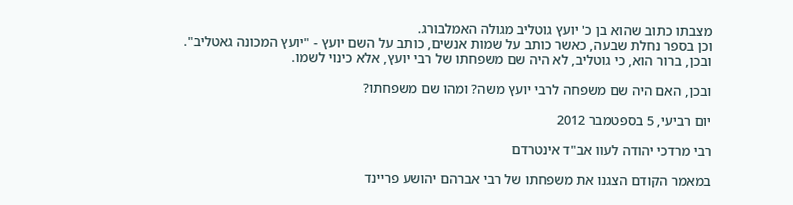מצבתו כתוב שהוא בן כ' יועץ גוטליב מגולה האמלבורג.
וכן בספר נחלת שבעה, כאשר כותב על שמות אנשים, כותב על השם יועץ - "יועץ המכונה גאטליב".
ובכן, ברור הוא, כי גוטליב, לא היה שם משפחתו של רבי יועץ, אלא כינוי לשמו.

ובכן, האם היה שם משפחה לרבי יועץ משה? ומהו שם משפחתו?

יום רביעי, 5 בספטמבר 2012

רבי מרדכי יהודה לעוו אב"ד אינטרדם

במאמר הקודם הצגנו את משפחתו של רבי אברהם יהושע פריינד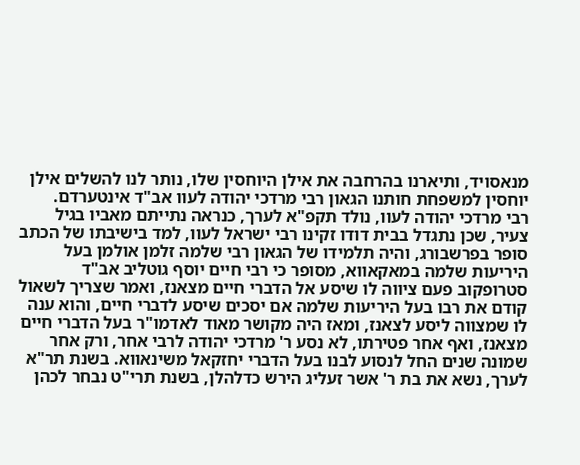מנאסויד, ותיארנו בהרחבה את אילן היוחסין שלו, נותר לנו להשלים אילן יוחסין למשפחת חותנו הגאון רבי מרדכי יהודה לעוו אב"ד אינטערדם.
רבי מרדכי יהודה לעוו, נולד תקפ"א לערך, כנראה נתייתם מאביו בגיל צעיר, שכן נתגדל בבית דודו זקינו רבי ישראל לעוו, למד בישיבתו של הכתב סופר בפרשבורג, והיה תלמידו של הגאון רבי שלמה זלמן אולמן בעל היריעות שלמה במאקאווא, מסופר כי רבי חיים יוסף גוטליב אב"ד סטרופקוב פעם ציווה לו שיסע אל הדברי חיים מצאנז, ואמר שצריך לשאול קודם את רבו בעל היריעות שלמה אם יסכים שיסע לדברי חיים, והוא ענה לו שמצווה ליסע לצאנז, ומאז היה מקושר מאוד לאדמו"ר בעל הדברי חיים מצאנז, ואף אחר פטירתו, לא נסע ר' מרדכי יהודה לרבי אחר, ורק אחר שמונה שנים החל לנסוע לבנו בעל הדברי יחזקאל משינאווא. בשנת תר"א לערך, נשא את בת ר' אשר זעליג הירש כדלהלן, בשנת תרי"ט נבחר לכהן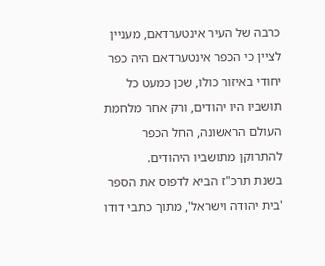כרבה של העיר אינטערדאם, מעניין לציין כי הכפר אינטערדאם היה כפר יחודי באיזור כולו, שכן כמעט כל תושביו היו יהודים, ורק אחר מלחמת העולם הראשונה, החל הכפר להתרוקן מתושביו היהודים.
בשנת תרכ"ז הביא לדפוס את הספר 'בית יהודה וישראל', מתוך כתבי דודו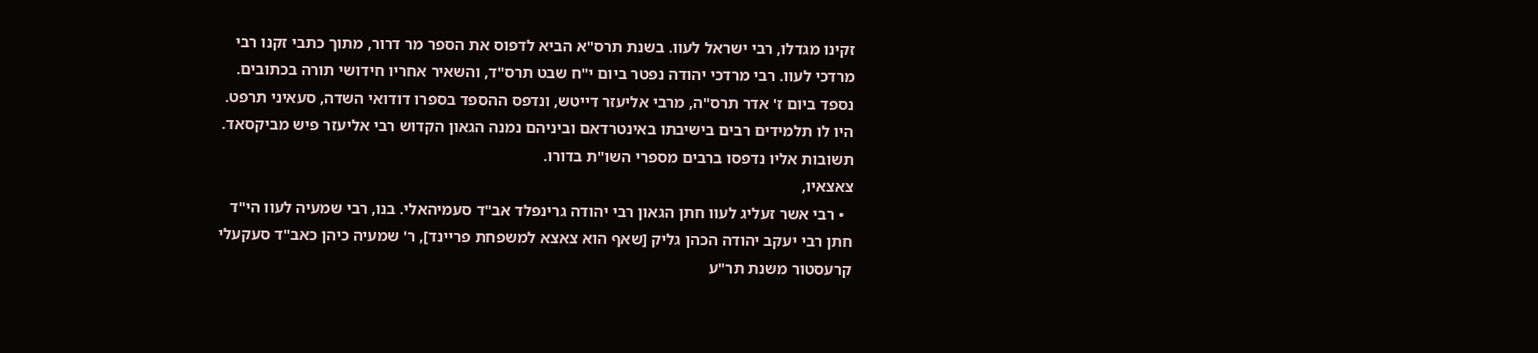זקינו מגדלו, רבי ישראל לעוו. בשנת תרס"א הביא לדפוס את הספר מר דרור, מתוך כתבי זקנו רבי מרדכי לעוו. רבי מרדכי יהודה נפטר ביום י"ח שבט תרס"ד, והשאיר אחריו חידושי תורה בכתובים. נספד ביום ז' אדר תרס"ה, מרבי אליעזר דייטש, ונדפס ההספד בספרו דודואי השדה, סעאיני תרפט.
היו לו תלמידים רבים בישיבתו באינטרדאם וביניהם נמנה הגאון הקדוש רבי אליעזר פיש מביקסאד. תשובות אליו נדפסו ברבים מספרי השו"ת בדורו.
צאצאיו,
  • רבי אשר זעליג לעוו חתן הגאון רבי יהודה גרינפלד אב"ד סעמיהאלי. בנו, רבי שמעיה לעוו הי"ד חתן רבי יעקב יהודה הכהן גליק [שאף הוא צאצא למשפחת פריינד], ר' שמעיה כיהן כאב"ד סעקעלי קרעסטור משנת תר"ע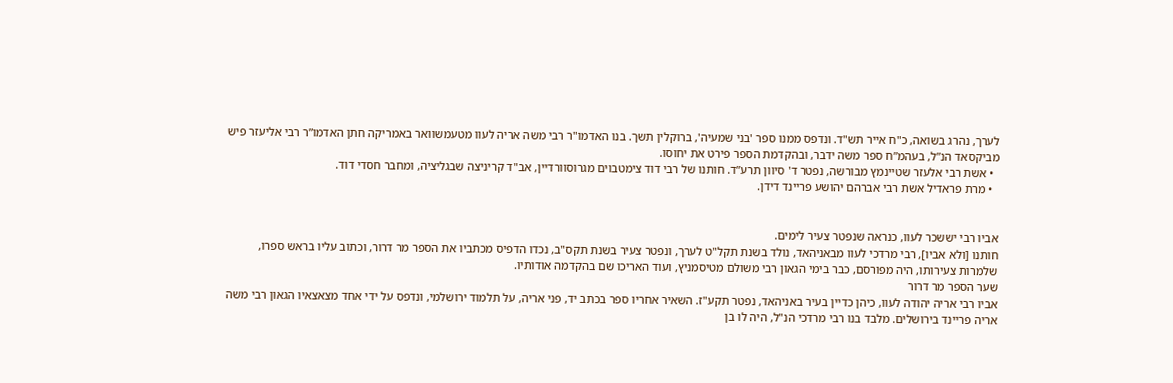לערך, נהרג בשואה, כ"ח אייר תש"ד. ונדפס ממנו ספר 'בני שמעיה', ברוקלין תשך. בנו האדמו"ר רבי משה אריה לעוו מטעמשוואר באמריקה חתן האדמו”ר רבי אליעזר פיש מביקסאד הנ”ל, בעהמ”ח ספר משה ידבר, ובהקדמת הספר פירט את יחוסו.
  • אשת רבי אלעזר שטיינמץ מבורשה, נפטר ד' סיוון תרע”ד. חותנו של רבי דוד צימטבוים מגרוסוורדיין, אב"ד קריניצה שבגליציה, ומחבר חסדי דוד.
  • מרת פראדיל אשת רבי אברהם יהושע פריינד דידן.


אביו רבי יששכר לעוו, כנראה שנפטר צעיר לימים.
חותנו [ולא אביו], רבי מרדכי לעוו מבאניהאד, נולד בשנת תקל"ט לערך, ונפטר צעיר בשנת תקס"ב, נכדו הדפיס מכתביו את הספר מר דרור, וכתוב עליו בראש ספרו, שלמרות צעירותו, היה מפורסם, כבר בימי הגאון רבי משולם מטיסמניץ, ועוד האריכו שם בהקדמה אודותיו.
שער הספר מר דרור
אביו רבי אריה יהודה לעוו, כיהן כדיין בעיר באניהאד, נפטר תקע"ז. השאיר אחריו ספר בכתב יד, פני אריה, על תלמוד ירושלמי, ונדפס על ידי אחד מצאצאיו הגאון רבי משה אריה פריינד בירושלים. מלבד בנו רבי מרדכי הנ"ל, היה לו בן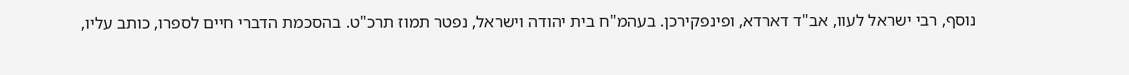נוסף, רבי ישראל לעוו, אב"ד דארדא, ופינפקירכן. בעהמ"ח בית יהודה וישראל, נפטר תמוז תרכ"ט. בהסכמת הדברי חיים לספרו, כותב עליו,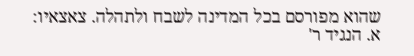שהוא מפורסם בכל המדינה לשבח ולתהלה. צאצאיו: א. הנגיד ר'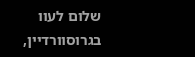שלום לעוו בגרוסוורדיין,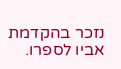נזכר בהקדמת אביו לספרו.